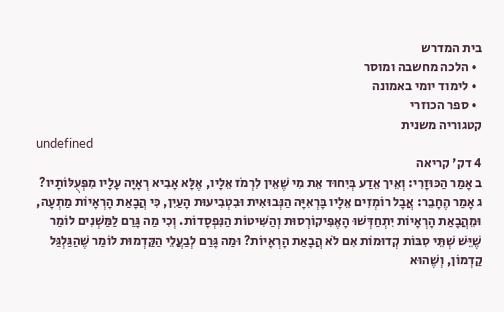בית המדרש
  • הלכה מחשבה ומוסר
  • לימוד יומי באמונה
  • ספר הכוזרי
קטגוריה משנית
undefined
4 דק' קריאה
ב אָמַר הַכּוּזָרִי: וְאֵיך אֵדַע בְּיִחוּד אֵת מִי שֶׁאֵין לִרְמֹז אֵלָיו, אֶלָּא אָבִיא רְאָיָה עָלָיו מִפְּעֻלּוֹתָיו?
ג אָמַר הֶחָבֵר: אֲבָל רוֹמְזִים אֵלָיו בָּרְאִיָּה הַנְּבוּאִית וּבִטְבִיעוּת הָעַיִן, כִּי הֲבָאַת הָרְאָיוֹת מַתְעָה, וּמֵהֲבָאַת הָרְאָיוֹת יִתְחַדְּשׁוּ הָאֶפִּיקוֹרְסוּת וְהַשִּׁיטוֹת הַנִּפְסָדוֹת. וְכִי מַה גָּרַם לַמַּשְׁנִים לוֹמַר שֶׁיֵּשׁ שְׁתֵּי סִבּוֹת קְדוּמוֹת אִם לֹא הֲבָאַת הָרְאָיוֹת? וּמַה גָּרַם לְבַעֲלֵי הַקַּדְמוּת לוֹמַר שֶׁהַגַּלְגַּל קַדְמוֹן, וְשֶׁהוּא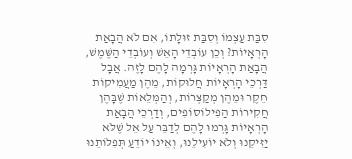סִבַּת עַצְמוֹ וְסִבַּת זוּלָתוֹ, אִם לֹא הֲבָאַת הָרְאָיוֹת? וְכֵן עוֹבְדֵי הָאֵשׁ וְעוֹבְדֵי הַשֶּׁמֶשׁ, הֲבָאַת הָרְאָיוֹת גָּרְמָה לָהֶם לָזֶה. אֲבָל דַּרְכֵי הָרְאָיוֹת חֲלוּקוֹת, מֵהֶן מַעֲמִיקוֹת חֵקֶר וּמֵהֶן מְקַצְּרוֹת, וְהַמְּלֵאוֹת שֶׁבָּהֶן חֲקִירוֹת הַפִילוֹסוֹפִים, וְדַרְכֵי הֲבָאַת הָרְאָיוֹת גָּרְמוּ לָהֶם לְדַבֵּר עַל אֵל שֶׁלֹּא יַזִּיקֵנוּ וְלֹא יוֹעִילֵנוּ, וְאֵינוֹ יוֹדֵעַ תְּפִלּוֹתֵנוּ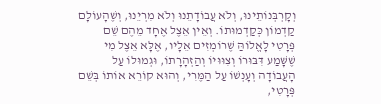וְקָרְבְּנוֹתֵינוּ, וְלֹא עֲבוֹדָתֵנוּ וְלֹא מִרְיֵנוּ, וְשֶׁהָעוֹלָם קַדְמוֹן כְּקַדְמוּתוֹ. וְאֵין אֵצֶל אֶחָד מֵהֶם שֵׁם פְּרָטִי לָאֱלוֹהַּ שֶׁרוֹמְזִים אֵלָיו, אֶלָּא אֵצֶל מִי שֶׁשָּׁמַע דִּבּוּרוֹ וְצִוּוּיוֹ וְהַזְהָרָתוֹ, וּגְמוּלוֹ עַל הָעֲבוֹדָה וְעָנְשׁוֹ עַל הַמֶּרִי, וְהוּא קוֹרֵא אוֹתוֹ בְּשֵׁם פְּרָטִי,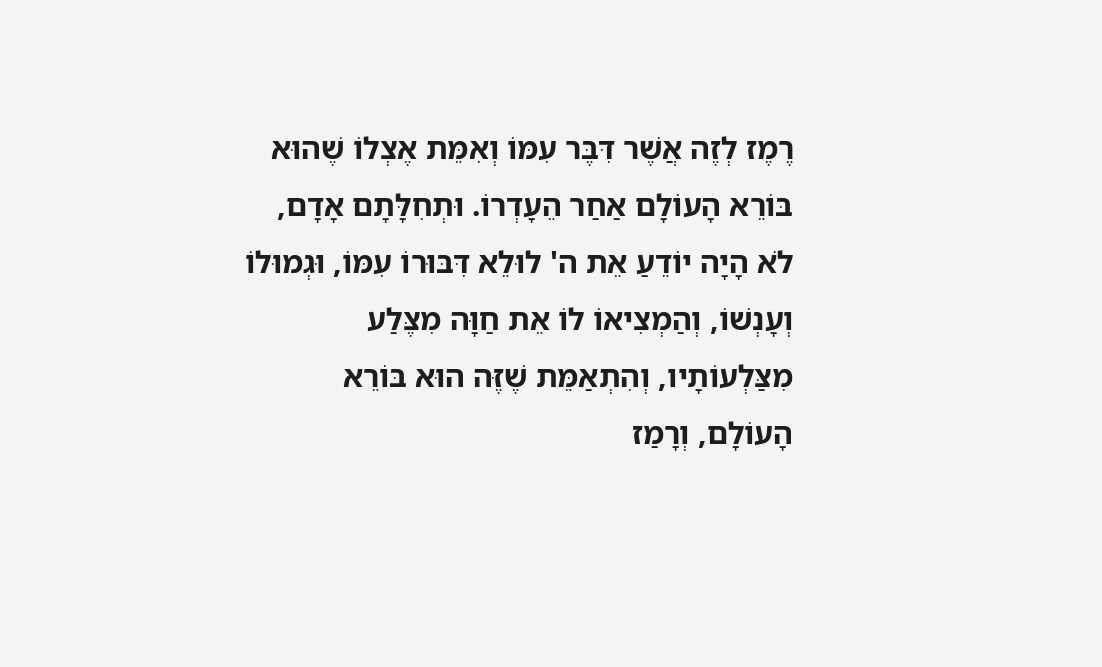רֶמֶז לְזֶה אֲשֶׁר דִּבֶּר עִמּוֹ וְאִמֵּת אֶצְלוֹ שֶׁהוּא בּוֹרֵא הָעוֹלָם אַחַר הֵעָדְרוֹ. וּתְחִלָּתָם אָדָם, לֹא הָיָה יוֹדֵעַ אֵת ה' לוּלֵא דִּבּוּרוֹ עִמּוֹ, וּגְמוּלוֹ וְעָנְשׁוֹ, וְהַמְצִיאוֹ לוֹ אֵת חַוָּה מִצֶּלַע מִצַּלְעוֹתָיו, וְהִתְאַמֵּת שֶׁזֶּה הוּא בּוֹרֵא הָעוֹלָם, וְרָמַז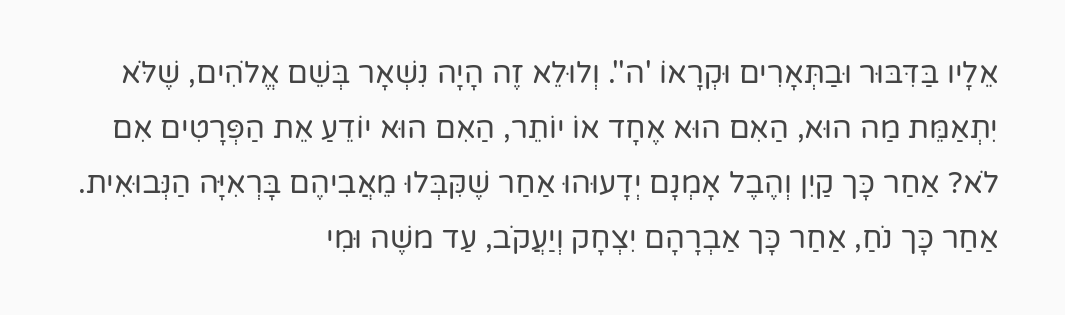אֵלָיו בַּדִּבּוּר וּבַתְּאָרִים וּקְרָאוֹ 'ה''. וְלוּלֵא זֶה הָיָה נִשְׁאָר בְּשֵׁם אֱלֹהִים, שֶׁלֹּא יִתְאַמֵּת מַה הוּא, הַאִם הוּא אֶחָד אוֹ יוֹתֵר, הַאִם הוּא יוֹדֵעַ אֵת הַפְּרָטִים אִם לֹא? אַחַר כָּך קַיִן וְהֶבֶל אָמְנָם יְדָעוּהוּ אַחַר שֶׁקִּבְּלוּ מֵאֲבִיהֶם בָּרְאִיָּה הַנְּבוּאִית. אַחַר כָּך נֹחַ, אַחַר כָּך אַבְרָהָם יִצְחָק וְיַעֲקֹב, עַד משֶׁה וּמִי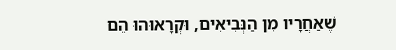שֶׁאַחֲרָיו מִן הַנְּבִיאִים, וּקְרָאוּהוּ הֵם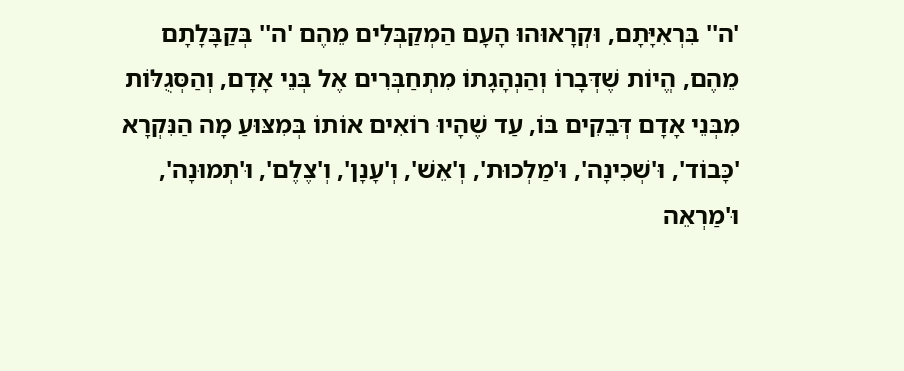'ה'' בִּרְאִיָּתָם, וּקְרָאוּהוּ הָעָם הַמְקַבְּלִים מֵהֶם 'ה'' בְּקַבָּלָתָם מֵהֶם, הֱיוֹת שֶׁדְּבָרוֹ וְהַנְהָגָתוֹ מִתְחַבְּרִים אֶל בְּנֵי אָדָם, וְהַסְּגֻלּוֹת מִבְּנֵי אָדָם דְּבֵקִים בּוֹ, עַד שֶׁהָיוּ רוֹאִים אוֹתוֹ בְּמִצּוּעַ מָה הַנִּקְרָא 'כָּבוֹד', וּ'שְׁכִינָה', וּ'מַלְכוּת', וְ'אֵשׁ', וְ'עָנָן', וְ'צֶלֶם', וּ'תְמוּנָה', וּ'מַרְאֵה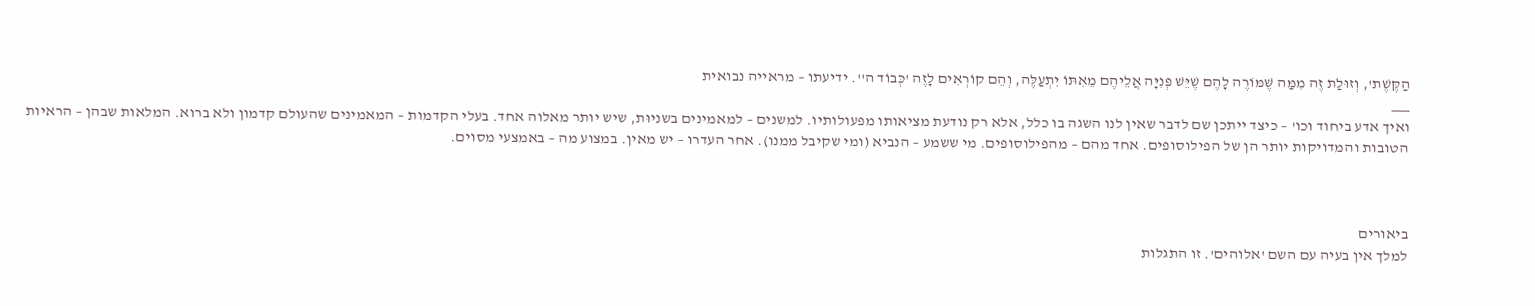הַקֶּשֶׁת', וְזוּלַת זֶה מִמַּה שֶּׁמּוֹרֶה לָהֶם שֶׁיֵּשׁ פְּנִיָּה אֲלֵיהֶם מֵאִתּוֹ יִתְעַלֶּה, וְהֵם קוֹרְאִים לָזֶה 'כְּבוֹד ה''. ידיעתו – מראייה נבואית
___
ואיך אדע ביחוד וכו' – כיצד ייתכן שם לדבר שאין לנו השגה בו כלל, אלא רק נודעת מציאותו מפעולותיו. למשנים – למאמינים בשניוּת, שיש יותר מאלוה אחד. בעלי הקדמות – המאמינים שהעולם קדמון ולא ברוא. המלאות שבהן – הראיות הטובות והמדויקות יותר הן של הפילוסופים. אחד מהם – מהפילוסופים. מי ששמע – הנביא (ומי שקיבל ממנו). אחר העדרו – יש מאין. במצוע מה – באמצעי מסוים.



ביאורים
למלך אין בעיה עם השם 'אלוהים'. זו התגלות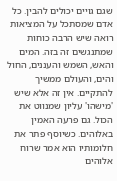שגם גויים יכולים להבין. כל אדם שמסתכל על המציאות רואה שיש הרבה כוחות שמתנגשים זה בזה. המים והאש, השמש והעננים, החול והים, והעולם ממשיך להתקיים. אין זה אלא שיש 'מישהו' עליון שמנווט את הכול. גם פרעה האמין באלוהים. כשיוסף פתר את חלומותיו הוא אמר שרוח אלוהים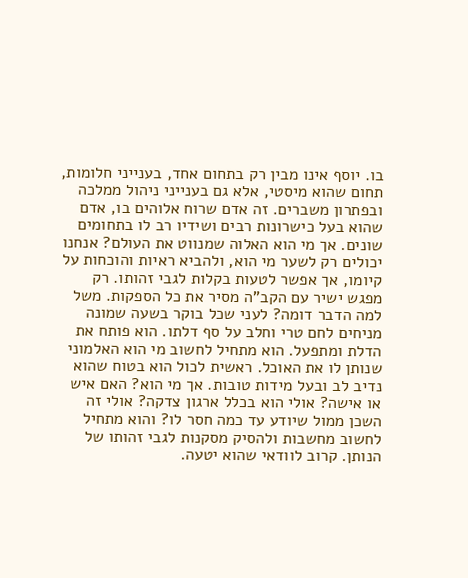בו. יוסף אינו מבין רק בתחום אחד, בענייני חלומות, תחום שהוא מיסטי, אלא גם בענייני ניהול ממלכה ובפתרון משברים. זה אדם שרוח אלוהים בו, אדם שהוא בעל כישרונות רבים ושידיו רב לו בתחומים שונים. אך מי הוא האלוה שמנווט את העולם? אנחנו יכולים רק לשער מי הוא, ולהביא ראיות והוכחות על קיומו, אך אפשר לטעות בקלות לגבי זהותו. רק מפגש ישיר עם הקב"ה מסיר את כל הספקות. משל למה הדבר דומה? לעני שכל בוקר בשעה שמונה מניחים לחם טרי וחלב על סף דלתו. הוא פותח את הדלת ומתפעל. הוא מתחיל לחשוב מי הוא האלמוני שנותן לו את האוכל. ראשית לכול הוא בטוח שהוא נדיב לב ובעל מידות טובות. אך מי הוא? האם איש או אישה? אולי הוא בכלל ארגון צדקה? אולי זה השכן ממול שיודע עד כמה חסר לו? והוא מתחיל לחשוב מחשבות ולהסיק מסקנות לגבי זהותו של הנותן. קרוב לוודאי שהוא יטעה.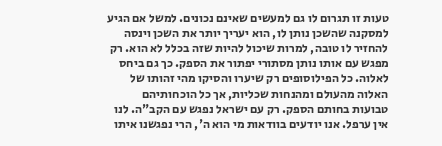טעות זו תגרום לו גם למעשים שאינם נכונים. למשל אם הגיע למסקנה שהשכן נותן לו, הוא יעריך יותר את השכן וינסה להחזיר לו טובה, למרות שיכול להיות שזה בכלל לא הוא. רק מפגש עם אותו נותן מסתורי יפתור את הספק. כך גם ביחס לאלוה. כל הפילוסופים רק שיערו והסיקו מהי זהותו של האלוה מהעולם ומהנחות שכליות, אך כל הוכחותיהם טבועות בחותם הספק. רק עם ישראל נפגש עם הקב"ה. לנו אין ערפל. אנו יודעים בוודאות מי הוא ה', הרי נפגשנו איתו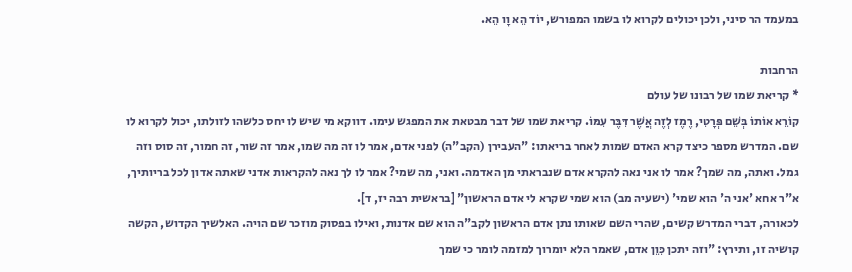במעמד הר סיני, ולכן יכולים לקרוא לו בשמו המפורש, יוֹד הֵא וָו הֵא.

הרחבות
* קריאת שמו של רבונו של עולם
קוֹרֵא אוֹתוֹ בְּשֵׁם פְּרָטִי, רֶמֶז לְזֶה אֲשֶׁר דִּבֶּר עִמּוֹ. קריאת שמו של דבר מבטאת את המפגש עימו. דווקא מי שיש לו יחס כלשהו לזולתו, יכול לקרוא לו שם. המדרש מספר כיצד קרא האדם שמות לאחר בריאתו: "העבירן (הקב"ה) לפני אדם, אמר לו זה מה שמו, אמר זה שור, זה חמור, זה סוס וזה גמל. ואתה, מה שמך? אמר לו אני נאה להקרא אדם שנבראתי מן האדמה. ואני, מה שמי? אמר לו לך נאה להקראות אדני שאתה אדון לכל בריותיך, א"ר אחא 'אני ה' הוא שמי' (ישעיה מב) הוא שמי שקרא לי אדם הראשון" [בראשית רבה יז, ד].
לכאורה, דברי המדרש קשים, שהרי השם שאותו נתן אדם הראשון לקב"ה הוא שם אדנות, ואילו בפסוק מוזכר שם הויה. האלשיך הקדוש, הקשה קושיה זו, ותירץ: "וזה יתכן כִּוֵן אדם, שאמר הלא יומרוך למזמה לומר כי שמך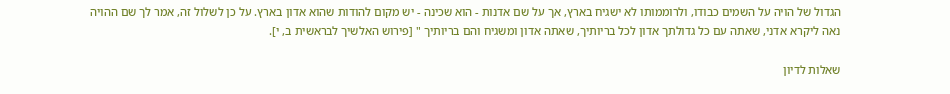הגדול של הויה על השמים כבודו, ולרוממותו לא ישגיח בארץ, אך על שם אדנות - הוא שכינה - יש מקום להודות שהוא אדון בארץ. על כן לשלול זה, אמר לך שם ההויה נאה ליקרא אדני, שאתה עם כל גדולתך אדון לכל בריותיך, שאתה אדון ומשגיח והם בריותיך " [פירוש האלשיך לבראשית ב, י].

שאלות לדיון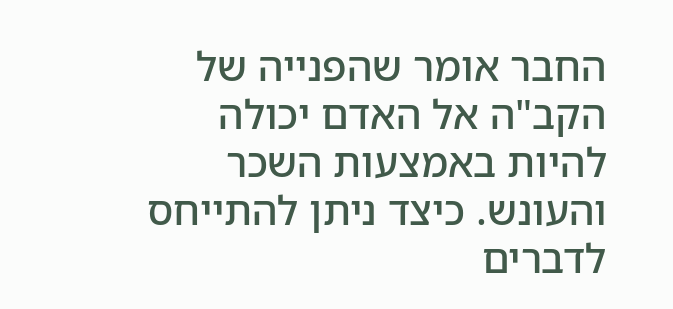החבר אומר שהפנייה של הקב"ה אל האדם יכולה להיות באמצעות השכר והעונש. כיצד ניתן להתייחס לדברים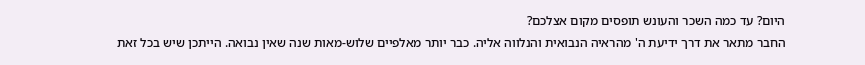היום? עד כמה השכר והעונש תופסים מקום אצלכם?
החבר מתאר את דרך ידיעת ה' מהראיה הנבואית והנלווה אליה. כבר יותר מאלפיים שלוש-מאות שנה שאין נבואה. הייתכן שיש בכל זאת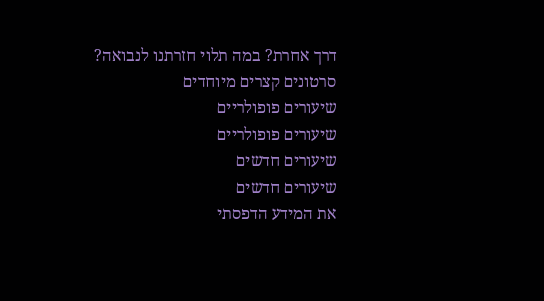דרך אחרת? במה תלוי חזרתנו לנבואה?
סרטונים קצרים מיוחדים
שיעורים פופולריים
שיעורים פופולריים
שיעורים חדשים
שיעורים חדשים
את המידע הדפסתי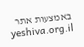באמצעות אתר yeshiva.org.il